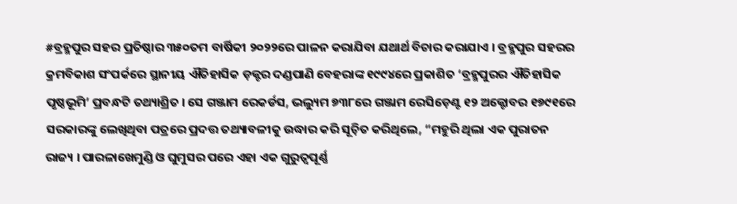#ବ୍ରହ୍ମପୁର ସହର ପ୍ରତିଷ୍ଠାର ୩୫୦ତମ ବାର୍ଷିକୀ ୨୦୨୨ରେ ପାଳନ କରାଯିବା ଯଥାର୍ଥ ବିଚାର କରାଯାଏ । ବ୍ରହ୍ମପୁର ସହରର କ୍ରମବିକାଶ ସଂପର୍କରେ ସ୍ଥାନୀୟ ଐତିହାସିକ ଡ଼କ୍ଟର ଦଣ୍ଡପାଣି ବେହରାଙ୍କ ୧୯୯୪ରେ ପ୍ରକାଶିତ ‘ବ୍ରହ୍ମପୁରର ଐତିହାସିକ ପୃଷ୍ଠଭୂମି’ ପ୍ରବନ୍ଧଟି ତଥ୍ୟାଶ୍ରିତ । ସେ ଗଞ୍ଜାମ ରେକର୍ଡସ, ଭଲ୍ୟୁମ ୭୩୮ରେ ଗଞ୍ଜାମ ରେସିଡ଼େଣ୍ଟ ୧୨ ଅକ୍ଟୋବର ୧୭୯୧ରେ ସରକାରଙ୍କୁ ଲେଖିଥିବା ପତ୍ରରେ ପ୍ରଦତ୍ତ ତଥ୍ୟାବଳୀକୁ ଉଦ୍ଧାର କରି ସୂଚ଼ିତ କରିଥିଲେ, “ମହୁରି ଥିଲା ଏକ ପୁରାତନ ରାଜ୍ୟ । ପାରଳାଖେମୁଣ୍ଡି ଓ ଘୁମୁସର ପରେ ଏହା ଏକ ଗୁରୁତ୍ୱପୂର୍ଣ୍ଣ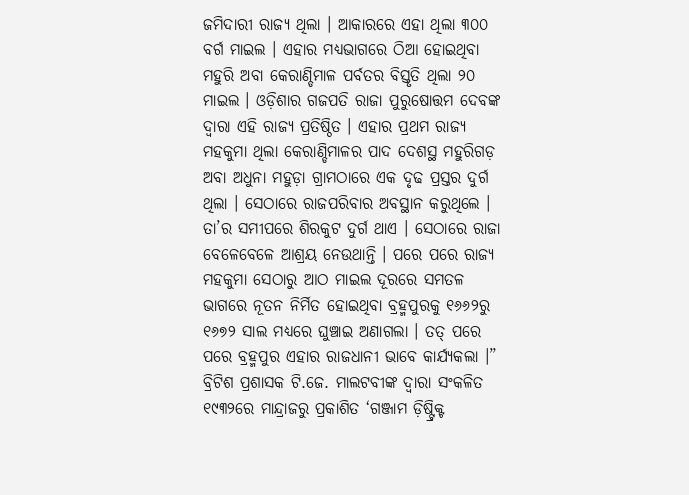ଜମିଦାରୀ ରାଜ୍ୟ ଥିଲା । ଆକାରରେ ଏହା ଥିଲା ୩୦୦ ବର୍ଗ ମାଇଲ । ଏହାର ମଧ୍ୟଭାଗରେ ଠିଆ ହୋଇଥିବା ମହୁରି ଅବା କେରାଣ୍ଡିମାଳ ପର୍ବତର ବିସ୍ତୃତି ଥିଲା ୨୦ ମାଇଲ । ଓଡ଼ିଶାର ଗଜପତି ରାଜା ପୁରୁଷୋତ୍ତମ ଦେବଙ୍କ ଦ୍ୱାରା ଏହି ରାଜ୍ୟ ପ୍ରତିଷ୍ଠିତ । ଏହାର ପ୍ରଥମ ରାଜ୍ୟ ମହକୁମା ଥିଲା କେରାଣ୍ଡିମାଳର ପାଦ ଦେଶସ୍ଥ ମହୁରିଗଡ଼ ଅବା ଅଧୁନା ମହୁଡ଼ା ଗ୍ରାମଠାରେ ଏକ ଦୃଢ ପ୍ରସ୍ତର ଦୁର୍ଗ ଥିଲା । ସେଠାରେ ରାଜପରିବାର ଅବସ୍ଥାନ କରୁଥିଲେ । ତା’ର ସମୀପରେ ଶିରକୁଟ ଦୁର୍ଗ ଥାଏ । ସେଠାରେ ରାଜା ବେଳେବେଳେ ଆଶ୍ରୟ ନେଉଥାନ୍ତି । ପରେ ପରେ ରାଜ୍ୟ ମହକୁମା ସେଠାରୁ ଆଠ ମାଇଲ ଦୂରରେ ସମତଳ ଭାଗରେ ନୂତନ ନିର୍ମିତ ହୋଇଥିବା ବ୍ରହ୍ମପୁରକୁ ୧୬୬୨ରୁ ୧୬୭୨ ସାଲ ମଧ୍ୟରେ ଘୁଞ୍ଚାଇ ଅଣାଗଲା । ତତ୍ ପରେ ପରେ ବ୍ରହ୍ମପୁର ଏହାର ରାଜଧାନୀ ଭାବେ କାର୍ଯ୍ୟକଲା ।”
ବ୍ରିଟିଶ ପ୍ରଶାସକ ଟି.ଜେ. ମାଲଟବୀଙ୍କ ଦ୍ୱାରା ସଂକଳିତ ୧୯୩୨ରେ ମାନ୍ଦ୍ରାଜରୁ ପ୍ରକାଶିତ ‘ଗଞ୍ଜାମ ଡ଼ିଷ୍ଟ୍ରିକ୍ଟ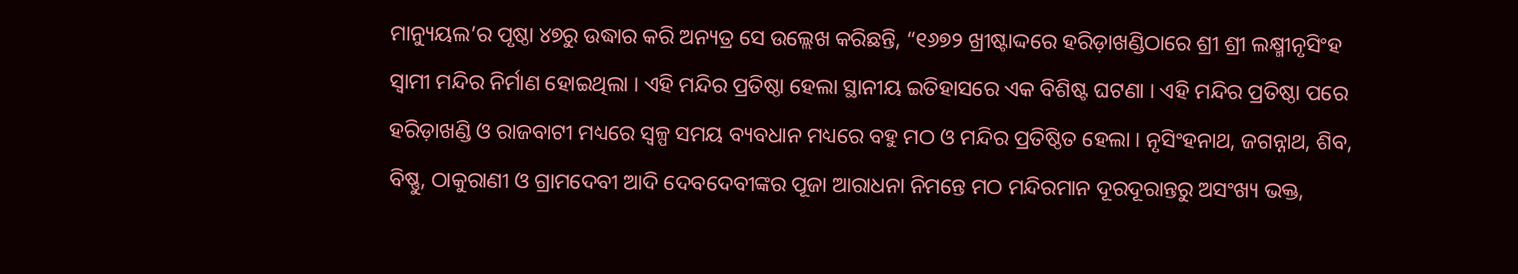ମାନ୍ୟୁୟଲ’ର ପୃଷ୍ଠା ୪୭ରୁ ଉଦ୍ଧାର କରି ଅନ୍ୟତ୍ର ସେ ଉଲ୍ଲେଖ କରିଛନ୍ତି, “୧୬୭୨ ଖ୍ରୀଷ୍ଟାଦ୍ଦରେ ହରିଡ଼ାଖଣ୍ଡିଠାରେ ଶ୍ରୀ ଶ୍ରୀ ଲକ୍ଷ୍ମୀନୃସିଂହ ସ୍ୱାମୀ ମନ୍ଦିର ନିର୍ମାଣ ହୋଇଥିଲା । ଏହି ମନ୍ଦିର ପ୍ରତିଷ୍ଠା ହେଲା ସ୍ଥାନୀୟ ଇତିହାସରେ ଏକ ବିଶିଷ୍ଟ ଘଟଣା । ଏହି ମନ୍ଦିର ପ୍ରତିଷ୍ଠା ପରେ ହରିଡ଼ାଖଣ୍ଡି ଓ ରାଜବାଟୀ ମଧ୍ୟରେ ସ୍ୱଳ୍ପ ସମୟ ବ୍ୟବଧାନ ମଧ୍ୟରେ ବହୁ ମଠ ଓ ମନ୍ଦିର ପ୍ରତିଷ୍ଠିତ ହେଲା । ନୃସିଂହନାଥ, ଜଗନ୍ନାଥ, ଶିବ, ବିଷ୍ଣୁ, ଠାକୁରାଣୀ ଓ ଗ୍ରାମଦେବୀ ଆଦି ଦେବଦେବୀଙ୍କର ପୂଜା ଆରାଧନା ନିମନ୍ତେ ମଠ ମନ୍ଦିରମାନ ଦୂରଦୂରାନ୍ତରୁ ଅସଂଖ୍ୟ ଭକ୍ତ,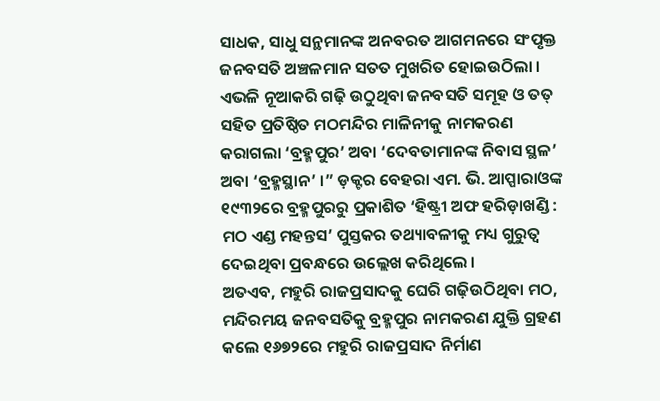ସାଧକ, ସାଧୁ ସନ୍ଥମାନଙ୍କ ଅନବରତ ଆଗମନରେ ସଂପୃକ୍ତ ଜନବସତି ଅଞ୍ଚଳମାନ ସତତ ମୁଖରିତ ହୋଇଉଠିଲା । ଏଭଳି ନୂଆକରି ଗଢ଼ି ଉଠୁଥିବା ଜନବସତି ସମୂହ ଓ ତତ୍ ସହିତ ପ୍ରତିଷ୍ଠିତ ମଠମନ୍ଦିର ମାଳିନୀକୁ ନାମକରଣ କରାଗଲା ‘ବ୍ରହ୍ମପୁର’ ଅବା ‘ଦେବତାମାନଙ୍କ ନିବାସ ସ୍ଥଳ’ ଅବା ‘ବ୍ରହ୍ମସ୍ଥାନ’ ।” ଡ଼କ୍ଟର ବେହରା ଏମ. ଭି. ଆପ୍ପାରାଓଙ୍କ ୧୯୩୨ରେ ବ୍ରହ୍ମପୁରରୁ ପ୍ରକାଶିତ ‘ହିଷ୍ଟ୍ରୀ ଅଫ ହରିଡ଼ାଖଣ୍ଡି : ମଠ ଏଣ୍ଡ ମହନ୍ତସ’ ପୁସ୍ତକର ତଥ୍ୟାବଳୀକୁ ମଧ୍ୟ ଗୁରୁତ୍ୱ ଦେଇଥିବା ପ୍ରବନ୍ଧରେ ଉଲ୍ଲେଖ କରିଥିଲେ ।
ଅତଏବ, ମହୁରି ରାଜପ୍ରସାଦକୁ ଘେରି ଗଢ଼ିଉଠିଥିବା ମଠ, ମନ୍ଦିରମୟ ଜନବସତିକୁ ବ୍ରହ୍ମପୁର ନାମକରଣ ଯୁକ୍ତି ଗ୍ରହଣ କଲେ ୧୬୭୨ରେ ମହୁରି ରାଜପ୍ରସାଦ ନିର୍ମାଣ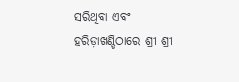ସରିଥିବା ଏବଂ ହରିଡ଼ାଖଣ୍ଡିଠାରେ ଶ୍ରୀ ଶ୍ରୀ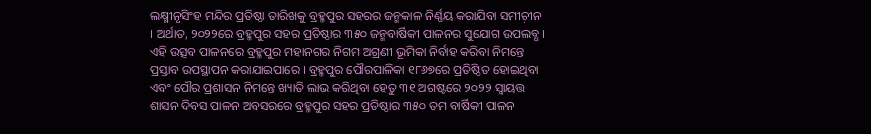ଲକ୍ଷ୍ମୀନୃସିଂହ ମନ୍ଦିର ପ୍ରତିଷ୍ଠା ତାରିଖକୁ ବ୍ରହ୍ମପୁର ସହରର ଜନ୍ମକାଳ ନିର୍ଣ୍ଣୟ କରାଯିବା ସମୀଚ଼ୀନ । ଅର୍ଥାତ, ୨୦୨୨ରେ ବ୍ରହ୍ମପୁର ସହର ପ୍ରତିଷ୍ଠାର ୩୫୦ ଜନ୍ମବାର୍ଷିକୀ ପାଳନର ସୁଯୋଗ ଉପଲବ୍ଧ । ଏହି ଉତ୍ସବ ପାଳନରେ ବ୍ରହ୍ମପୁର ମହାନଗର ନିଗମ ଅଗ୍ରଣୀ ଭୂମିକା ନିର୍ବାହ କରିବା ନିମନ୍ତେ ପ୍ରସ୍ତାବ ଉପସ୍ଥାପନ କରାଯାଇପାରେ । ବ୍ରହ୍ମପୁର ପୌରପାଳିକା ୧୮୬୭ରେ ପ୍ରତିଷ୍ଠିତ ହୋଇଥିବା ଏବଂ ପୌର ପ୍ରଶାସନ ନିମନ୍ତେ ଖ୍ୟାତି ଲାଭ କରିଥିବା ହେତୁ ୩୧ ଅଗଷ୍ଟରେ ୨୦୨୨ ସ୍ୱାୟତ୍ତ ଶାସନ ଦିବସ ପାଳନ ଅବସରରେ ବ୍ରହ୍ମପୁର ସହର ପ୍ରତିଷ୍ଠାର ୩୫୦ ତମ ବାର୍ଷିକୀ ପାଳନ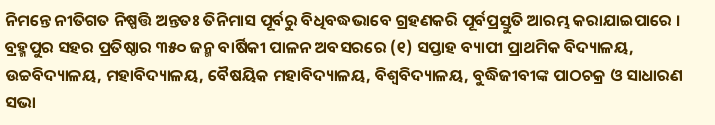ନିମନ୍ତେ ନୀତିଗତ ନିଷ୍ପତ୍ତି ଅନ୍ତତଃ ତିନିମାସ ପୂର୍ବରୁ ବିଧିବଦ୍ଧଭାବେ ଗ୍ରହଣକରି ପୂର୍ବପ୍ରସ୍ତୁତି ଆରମ୍ଭ କରାଯାଇପାରେ ।
ବ୍ରହ୍ମପୁର ସହର ପ୍ରତିଷ୍ଠାର ୩୫୦ ଜନ୍ମ ବାର୍ଷିକୀ ପାଳନ ଅବସରରେ (୧) ସପ୍ତାହ ବ୍ୟାପୀ ପ୍ରାଥମିକ ବିଦ୍ୟାଳୟ, ଉଚ୍ଚବିଦ୍ୟାଳୟ, ମହାବିଦ୍ୟାଳୟ, ବୈଷୟିକ ମହାବିଦ୍ୟାଳୟ, ବିଶ୍ୱବିଦ୍ୟାଳୟ, ବୁଦ୍ଧିଜୀବୀଙ୍କ ପାଠଚକ୍ର ଓ ସାଧାରଣ ସଭା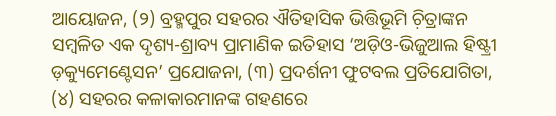ଆୟୋଜନ, (୨) ବ୍ରହ୍ମପୁର ସହରର ଐତିହାସିକ ଭିତ୍ତିଭୂମି ଚ଼ିତ୍ରାଙ୍କନ ସମ୍ୱଳିତ ଏକ ଦୃଶ୍ୟ-ଶ୍ରାବ୍ୟ ପ୍ରାମାଣିକ ଇତିହାସ ‘ଅଡ଼ିଓ-ଭିଜୁଆଲ ହିଷ୍ଟ୍ରୀ ଡ଼କ୍ୟୁମେଣ୍ଟେସନ’ ପ୍ରଯୋଜନା, (୩) ପ୍ରଦର୍ଶନୀ ଫୁଟବଲ ପ୍ରତିଯୋଗିତା, (୪) ସହରର କଳାକାରମାନଙ୍କ ଗହଣରେ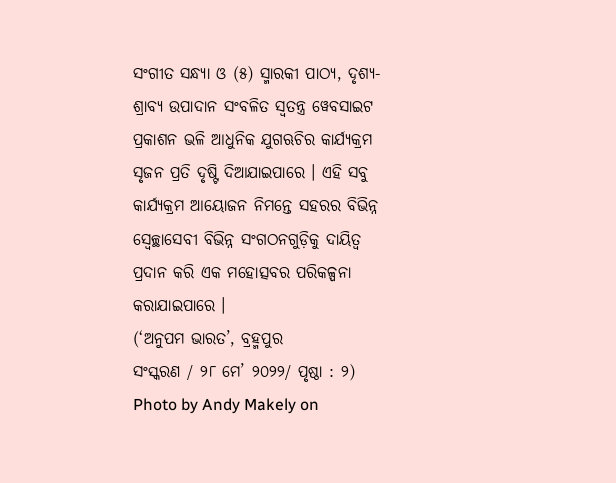ସଂଗୀତ ସନ୍ଧ୍ୟା ଓ (୫) ସ୍ମାରକୀ ପାଠ୍ୟ, ଦୃଶ୍ୟ-ଶ୍ରାବ୍ୟ ଉପାଦାନ ସଂବଳିତ ସ୍ୱତନ୍ତ୍ର ୱେବସାଇଟ ପ୍ରକାଶନ ଭଳି ଆଧୁନିକ ଯୁଗଋଚିର କାର୍ଯ୍ୟକ୍ରମ ସୃଜନ ପ୍ରତି ଦୃଷ୍ଟି ଦିଆଯାଇପାରେ । ଏହି ସବୁ କାର୍ଯ୍ୟକ୍ରମ ଆୟୋଜନ ନିମନ୍ତେ ସହରର ବିଭିନ୍ନ ସ୍ୱେଚ୍ଛାସେବୀ ବିଭିନ୍ନ ସଂଗଠନଗୁଡ଼ିକୁ ଦାୟିତ୍ୱ ପ୍ରଦାନ କରି ଏକ ମହୋତ୍ସବର ପରିକଳ୍ପନା କରାଯାଇପାରେ ।
(‘ଅନୁପମ ଭାରତ’, ବ୍ରହ୍ମପୁର
ସଂସ୍କରଣ / ୨୮ ମେ’ ୨୦୨୨/ ପୃଷ୍ଠା : ୨)
Photo by Andy Makely on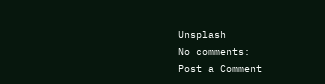Unsplash
No comments:
Post a Comment